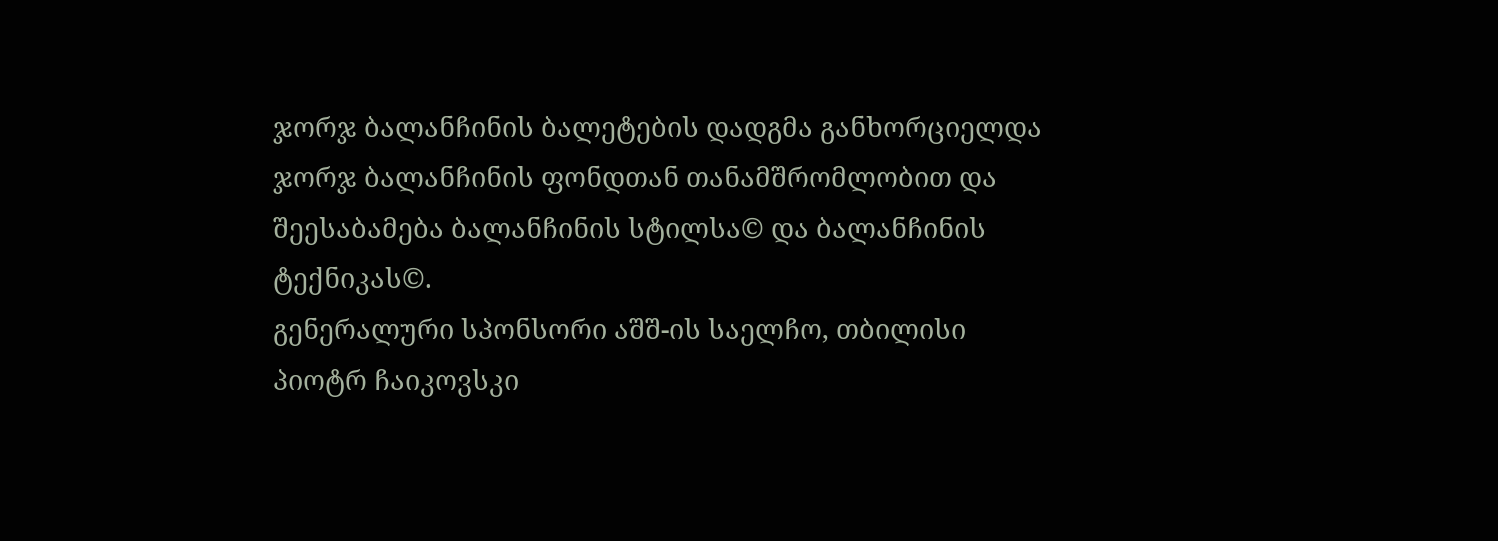ჯორჯ ბალანჩინის ბალეტების დადგმა განხორციელდა ჯორჯ ბალანჩინის ფონდთან თანამშრომლობით და შეესაბამება ბალანჩინის სტილსა© და ბალანჩინის ტექნიკას©.
გენერალური სპონსორი აშშ-ის საელჩო, თბილისი
პიოტრ ჩაიკოვსკი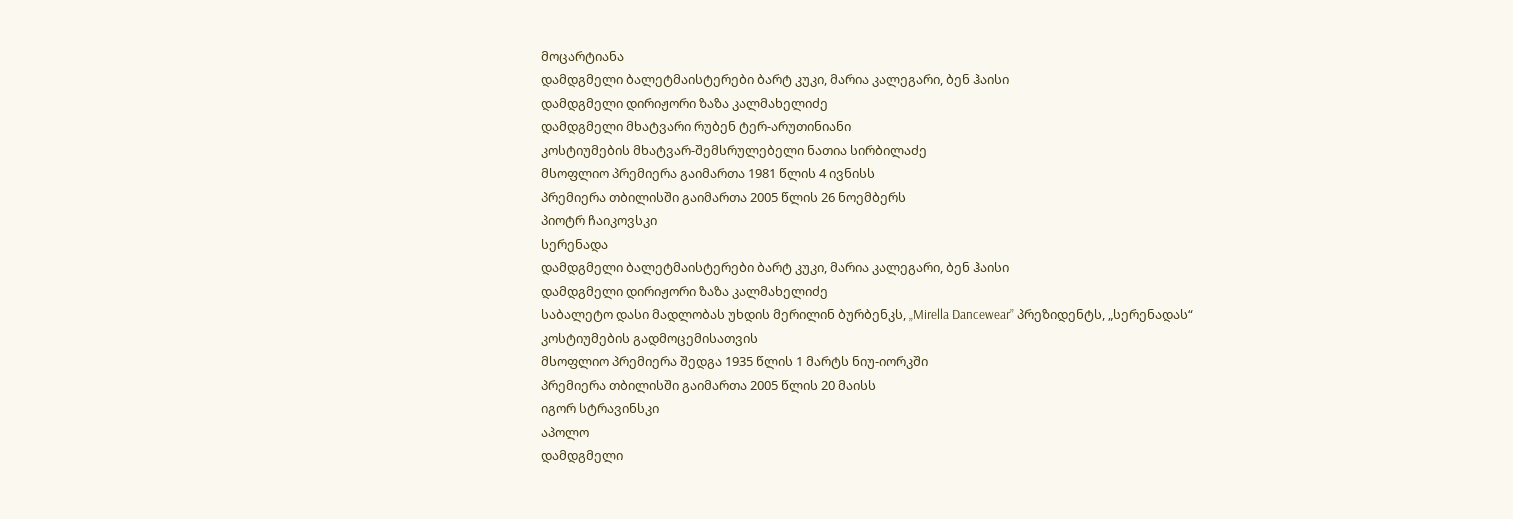მოცარტიანა
დამდგმელი ბალეტმაისტერები ბარტ კუკი, მარია კალეგარი, ბენ ჰაისი
დამდგმელი დირიჟორი ზაზა კალმახელიძე
დამდგმელი მხატვარი რუბენ ტერ-არუთინიანი
კოსტიუმების მხატვარ-შემსრულებელი ნათია სირბილაძე
მსოფლიო პრემიერა გაიმართა 1981 წლის 4 ივნისს
პრემიერა თბილისში გაიმართა 2005 წლის 26 ნოემბერს
პიოტრ ჩაიკოვსკი
სერენადა
დამდგმელი ბალეტმაისტერები ბარტ კუკი, მარია კალეგარი, ბენ ჰაისი
დამდგმელი დირიჟორი ზაზა კალმახელიძე
საბალეტო დასი მადლობას უხდის მერილინ ბურბენკს, „Mirella Dancewear” პრეზიდენტს, „სერენადას“ კოსტიუმების გადმოცემისათვის
მსოფლიო პრემიერა შედგა 1935 წლის 1 მარტს ნიუ-იორკში
პრემიერა თბილისში გაიმართა 2005 წლის 20 მაისს
იგორ სტრავინსკი
აპოლო
დამდგმელი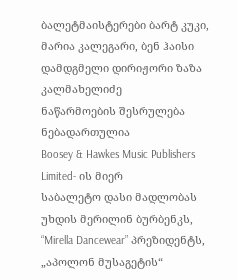ბალეტმაისტერები ბარტ კუკი, მარია კალეგარი, ბენ ჰაისი
დამდგმელი დირიჟორი ზაზა კალმახელიძე
ნაწარმოების შესრულება ნებადართულია
Boosey & Hawkes Music Publishers Limited- ის მიერ
საბალეტო დასი მადლობას უხდის მერილინ ბურბენკს, “Mirella Dancewear” პრეზიდენტს, „აპოლონ მუსაგეტის“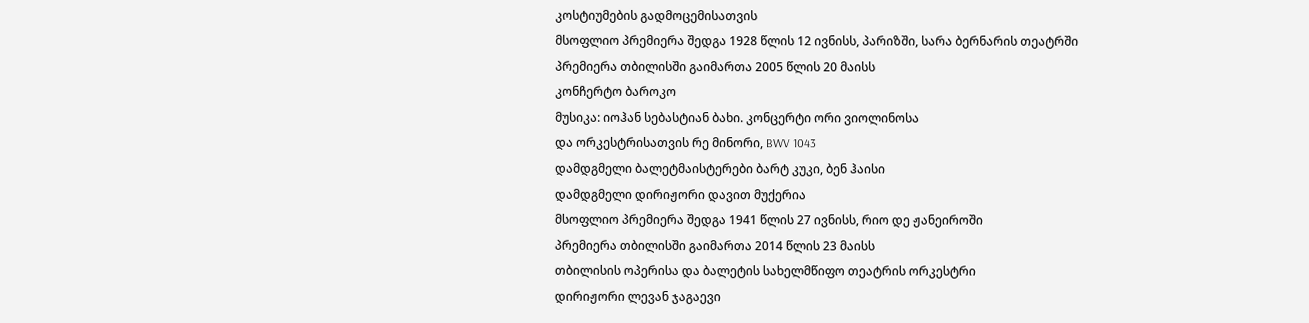კოსტიუმების გადმოცემისათვის
მსოფლიო პრემიერა შედგა 1928 წლის 12 ივნისს, პარიზში, სარა ბერნარის თეატრში
პრემიერა თბილისში გაიმართა 2005 წლის 20 მაისს
კონჩერტო ბაროკო
მუსიკა: იოჰან სებასტიან ბახი. კონცერტი ორი ვიოლინოსა
და ორკესტრისათვის რე მინორი, BWV 1043
დამდგმელი ბალეტმაისტერები ბარტ კუკი, ბენ ჰაისი
დამდგმელი დირიჟორი დავით მუქერია
მსოფლიო პრემიერა შედგა 1941 წლის 27 ივნისს, რიო დე ჟანეიროში
პრემიერა თბილისში გაიმართა 2014 წლის 23 მაისს
თბილისის ოპერისა და ბალეტის სახელმწიფო თეატრის ორკესტრი
დირიჟორი ლევან ჯაგაევი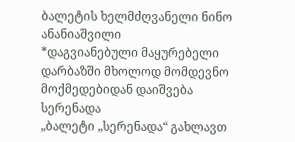ბალეტის ხელმძღვანელი ნინო ანანიაშვილი
*დაგვიანებული მაყურებელი დარბაზში მხოლოდ მომდევნო მოქმედებიდან დაიშვება
სერენადა
„ბალეტი „სერენადა“ გახლავთ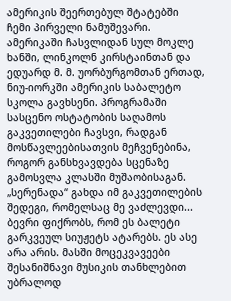ამერიკის შეერთებულ შტატებში ჩემი პირველი ნამუშევარი. ამერიკაში ჩასვლიდან სულ მოკლე ხანში, ლინკოლნ კირსტაინთან და ედუარდ მ. მ. უორბურგომთან ერთად, ნიუ-იორკში ამერიკის საბალეტო სკოლა გავხსენი. პროგრამაში სასცენო ოსტატობის საღამოს გაკვეთილები ჩავსვი, რადგან მოსწავლეებისათვის მეჩვენებინა, როგორ განსხვავდება სცენაზე გამოსვლა კლასში მუშაობისაგან. „სერენადა“ გახდა იმ გაკვეთილების შედეგი, რომელსაც მე ვაძლევდი...
ბევრი ფიქრობს, რომ ეს ბალეტი გარკვეულ სიუჟეტს ატარებს. ეს ასე არა არის. მასში მოცეკვავეები შესანიშნავი მუსიკის თანხლებით უბრალოდ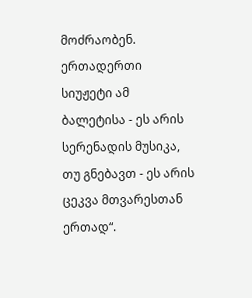მოძრაობენ. ერთადერთი სიუჟეტი ამ ბალეტისა - ეს არის სერენადის მუსიკა, თუ გნებავთ - ეს არის ცეკვა მთვარესთან ერთად“.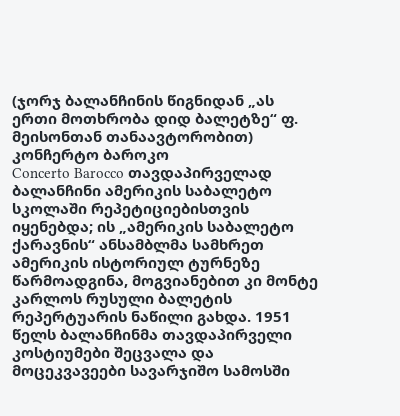(ჯორჯ ბალანჩინის წიგნიდან „ას ერთი მოთხრობა დიდ ბალეტზე“ ფ. მეისონთან თანაავტორობით)
კონჩერტო ბაროკო
Concerto Barocco თავდაპირველად ბალანჩინი ამერიკის საბალეტო სკოლაში რეპეტიციებისთვის იყენებდა; ის „ამერიკის საბალეტო ქარავნის“ ანსამბლმა სამხრეთ ამერიკის ისტორიულ ტურნეზე წარმოადგინა, მოგვიანებით კი მონტე კარლოს რუსული ბალეტის რეპერტუარის ნაწილი გახდა. 1951 წელს ბალანჩინმა თავდაპირველი კოსტიუმები შეცვალა და მოცეკვავეები სავარჯიშო სამოსში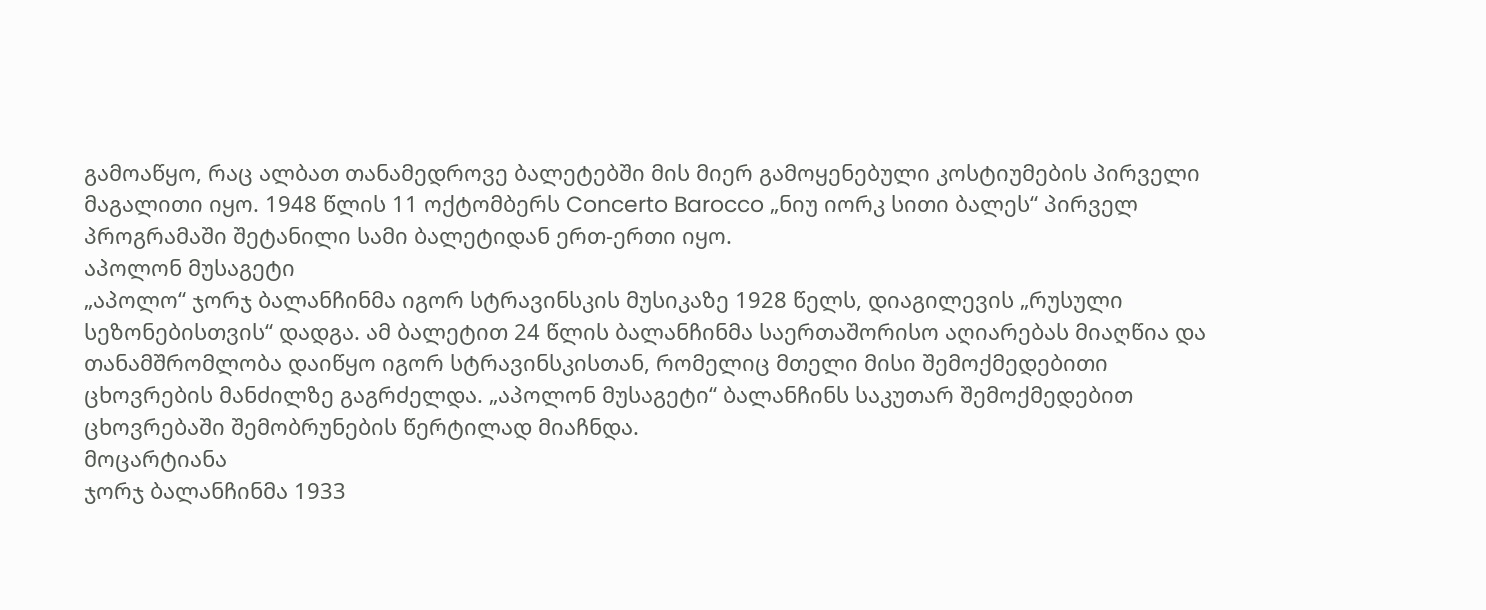გამოაწყო, რაც ალბათ თანამედროვე ბალეტებში მის მიერ გამოყენებული კოსტიუმების პირველი მაგალითი იყო. 1948 წლის 11 ოქტომბერს Concerto Barocco „ნიუ იორკ სითი ბალეს“ პირველ პროგრამაში შეტანილი სამი ბალეტიდან ერთ-ერთი იყო.
აპოლონ მუსაგეტი
„აპოლო“ ჯორჯ ბალანჩინმა იგორ სტრავინსკის მუსიკაზე 1928 წელს, დიაგილევის „რუსული სეზონებისთვის“ დადგა. ამ ბალეტით 24 წლის ბალანჩინმა საერთაშორისო აღიარებას მიაღწია და თანამშრომლობა დაიწყო იგორ სტრავინსკისთან, რომელიც მთელი მისი შემოქმედებითი ცხოვრების მანძილზე გაგრძელდა. „აპოლონ მუსაგეტი“ ბალანჩინს საკუთარ შემოქმედებით ცხოვრებაში შემობრუნების წერტილად მიაჩნდა.
მოცარტიანა
ჯორჯ ბალანჩინმა 1933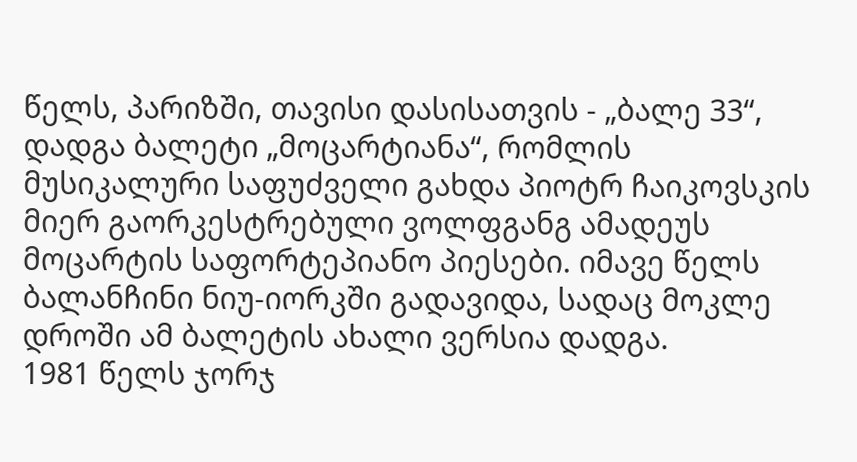წელს, პარიზში, თავისი დასისათვის - „ბალე 33“, დადგა ბალეტი „მოცარტიანა“, რომლის მუსიკალური საფუძველი გახდა პიოტრ ჩაიკოვსკის მიერ გაორკესტრებული ვოლფგანგ ამადეუს მოცარტის საფორტეპიანო პიესები. იმავე წელს ბალანჩინი ნიუ-იორკში გადავიდა, სადაც მოკლე დროში ამ ბალეტის ახალი ვერსია დადგა.
1981 წელს ჯორჯ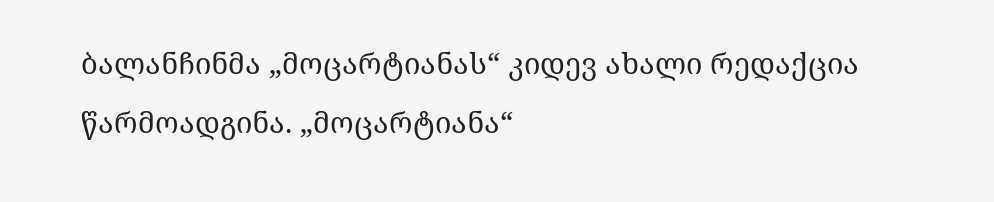ბალანჩინმა „მოცარტიანას“ კიდევ ახალი რედაქცია წარმოადგინა. „მოცარტიანა“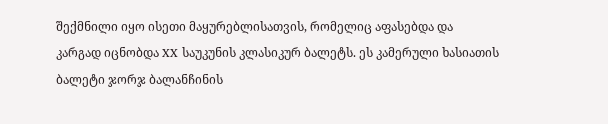შექმნილი იყო ისეთი მაყურებლისათვის, რომელიც აფასებდა და კარგად იცნობდა XX საუკუნის კლასიკურ ბალეტს. ეს კამერული ხასიათის ბალეტი ჯორჯ ბალანჩინის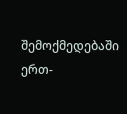შემოქმედებაში ერთ-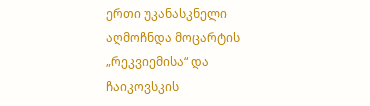ერთი უკანასკნელი აღმოჩნდა მოცარტის „რეკვიემისა“ და ჩაიკოვსკის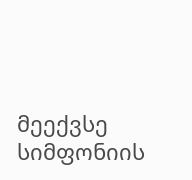მეექვსე სიმფონიის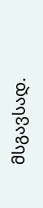მსგავსად.